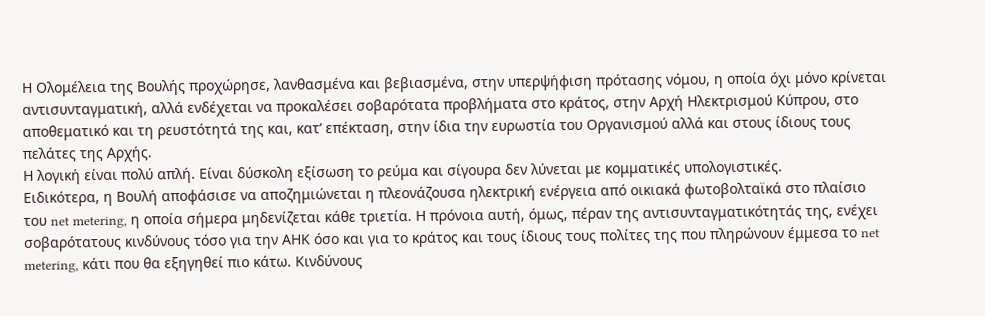Η Ολομέλεια της Βουλής προχώρησε, λανθασμένα και βεβιασμένα, στην υπερψήφιση πρότασης νόμου, η οποία όχι μόνο κρίνεται αντισυνταγματική, αλλά ενδέχεται να προκαλέσει σοβαρότατα προβλήματα στο κράτος, στην Αρχή Ηλεκτρισμού Κύπρου, στο αποθεματικό και τη ρευστότητά της και, κατ’ επέκταση, στην ίδια την ευρωστία του Οργανισμού αλλά και στους ίδιους τους πελάτες της Αρχής.
Η λογική είναι πολύ απλή. Είναι δύσκολη εξίσωση το ρεύμα και σίγουρα δεν λύνεται με κομματικές υπολογιστικές.
Ειδικότερα, η Βουλή αποφάσισε να αποζημιώνεται η πλεονάζουσα ηλεκτρική ενέργεια από οικιακά φωτοβολταϊκά στο πλαίσιο του net metering, η οποία σήμερα μηδενίζεται κάθε τριετία. Η πρόνοια αυτή, όμως, πέραν της αντισυνταγματικότητάς της, ενέχει σοβαρότατους κινδύνους τόσο για την ΑΗΚ όσο και για το κράτος και τους ίδιους τους πολίτες της που πληρώνουν έμμεσα το net metering, κάτι που θα εξηγηθεί πιο κάτω. Κινδύνους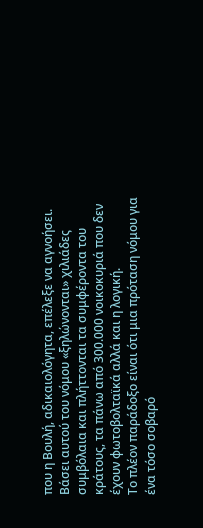που η Βουλή, αδικαιολόγητα, επέλεξε να αγνοήσει.
Βάσει αυτού του νόμου «ξηλώνονται» χιλιάδες συμβόλαια και πλήττονται τα συμφέροντα του κράτους, τα πάνω από 300.000 νοικοκυριά που δεν έχουν φωτοβολταϊκά αλλά και η λογική.
Το πλέον παράδοξο είναι ότι μια πρόταση νόμου για ένα τόσο σοβαρό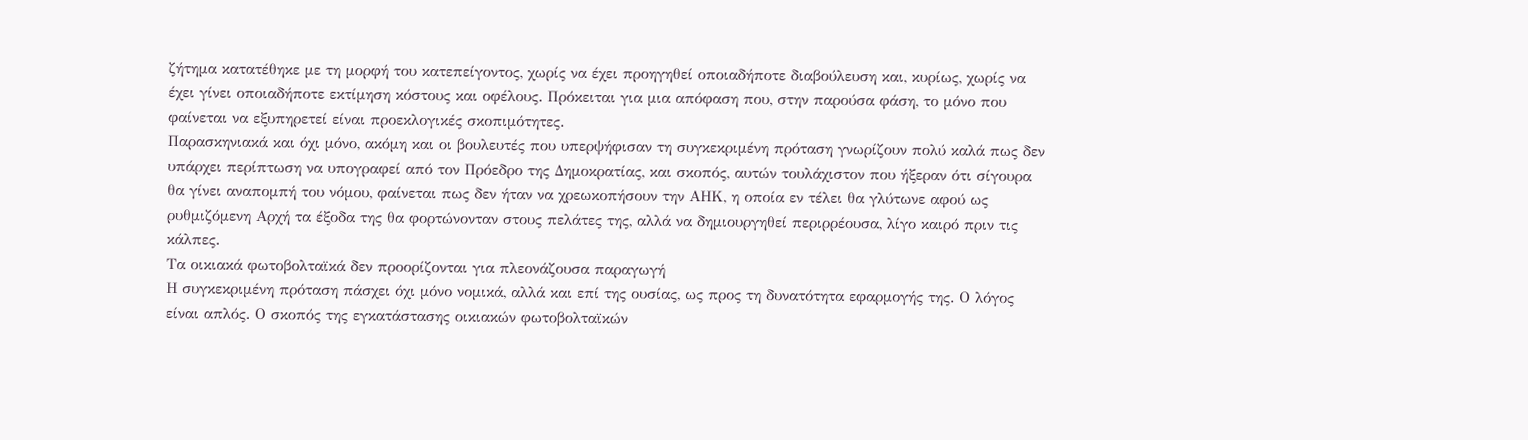ζήτημα κατατέθηκε με τη μορφή του κατεπείγοντος, χωρίς να έχει προηγηθεί οποιαδήποτε διαβούλευση και, κυρίως, χωρίς να έχει γίνει οποιαδήποτε εκτίμηση κόστους και οφέλους. Πρόκειται για μια απόφαση που, στην παρούσα φάση, το μόνο που φαίνεται να εξυπηρετεί είναι προεκλογικές σκοπιμότητες.
Παρασκηνιακά και όχι μόνο, ακόμη και οι βουλευτές που υπερψήφισαν τη συγκεκριμένη πρόταση γνωρίζουν πολύ καλά πως δεν υπάρχει περίπτωση να υπογραφεί από τον Πρόεδρο της Δημοκρατίας, και σκοπός, αυτών τουλάχιστον που ήξεραν ότι σίγουρα θα γίνει αναπομπή του νόμου, φαίνεται πως δεν ήταν να χρεωκοπήσουν την ΑΗΚ, η οποία εν τέλει θα γλύτωνε αφού ως ρυθμιζόμενη Αρχή τα έξοδα της θα φορτώνονταν στους πελάτες της, αλλά να δημιουργηθεί περιρρέουσα, λίγο καιρό πριν τις κάλπες.
Τα οικιακά φωτοβολταϊκά δεν προορίζονται για πλεονάζουσα παραγωγή
Η συγκεκριμένη πρόταση πάσχει όχι μόνο νομικά, αλλά και επί της ουσίας, ως προς τη δυνατότητα εφαρμογής της. Ο λόγος είναι απλός. Ο σκοπός της εγκατάστασης οικιακών φωτοβολταϊκών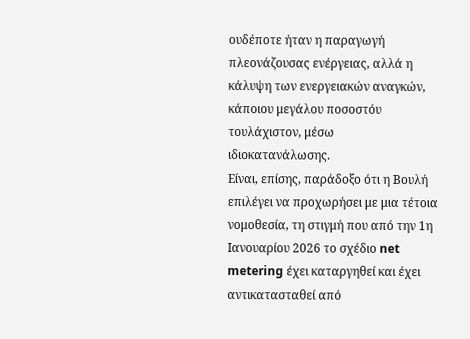ουδέποτε ήταν η παραγωγή πλεονάζουσας ενέργειας, αλλά η κάλυψη των ενεργειακών αναγκών, κάποιου μεγάλου ποσοστόυ τουλάχιστον, μέσω ιδιοκατανάλωσης.
Είναι, επίσης, παράδοξο ότι η Βουλή επιλέγει να προχωρήσει με μια τέτοια νομοθεσία, τη στιγμή που από την 1η Ιανουαρίου 2026 το σχέδιο net metering έχει καταργηθεί και έχει αντικατασταθεί από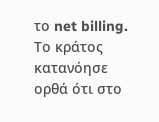το net billing. Το κράτος κατανόησε ορθά ότι στο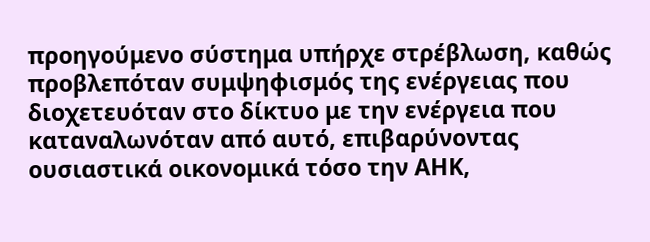προηγούμενο σύστημα υπήρχε στρέβλωση, καθώς προβλεπόταν συμψηφισμός της ενέργειας που διοχετευόταν στο δίκτυο με την ενέργεια που καταναλωνόταν από αυτό, επιβαρύνοντας ουσιαστικά οικονομικά τόσο την ΑΗΚ,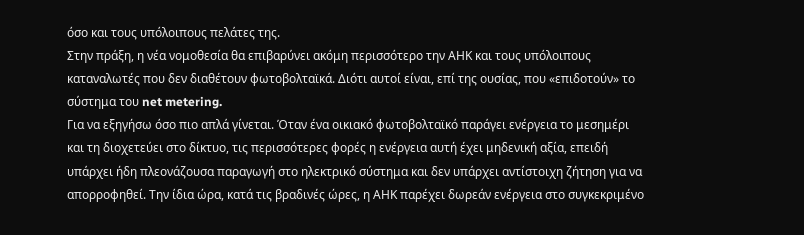όσο και τους υπόλοιπους πελάτες της.
Στην πράξη, η νέα νομοθεσία θα επιβαρύνει ακόμη περισσότερο την ΑΗΚ και τους υπόλοιπους καταναλωτές που δεν διαθέτουν φωτοβολταϊκά. Διότι αυτοί είναι, επί της ουσίας, που «επιδοτούν» το σύστημα του net metering.
Για να εξηγήσω όσο πιο απλά γίνεται. Όταν ένα οικιακό φωτοβολταϊκό παράγει ενέργεια το μεσημέρι και τη διοχετεύει στο δίκτυο, τις περισσότερες φορές η ενέργεια αυτή έχει μηδενική αξία, επειδή υπάρχει ήδη πλεονάζουσα παραγωγή στο ηλεκτρικό σύστημα και δεν υπάρχει αντίστοιχη ζήτηση για να απορροφηθεί. Την ίδια ώρα, κατά τις βραδινές ώρες, η ΑΗΚ παρέχει δωρεάν ενέργεια στο συγκεκριμένο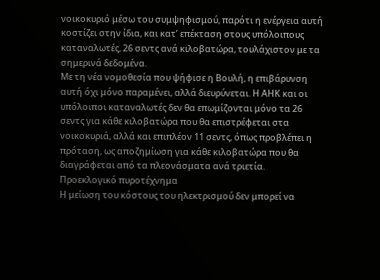νοικοκυριό μέσω του συμψηφισμού, παρότι η ενέργεια αυτή κοστίζει στην ίδια, και κατ’ επέκταση στους υπόλοιπους καταναλωτές, 26 σεντς ανά κιλοβατώρα, τουλάχιστον με τα σημερινά δεδομένα.
Με τη νέα νομοθεσία που ψήφισε η Βουλή, η επιβάρυνση αυτή όχι μόνο παραμένει, αλλά διευρύνεται. Η ΑΗΚ και οι υπόλοιποι καταναλωτές δεν θα επωμίζονται μόνο τα 26 σεντς για κάθε κιλοβατώρα που θα επιστρέφεται στα νοικοκυριά, αλλά και επιπλέον 11 σεντς, όπως προβλέπει η πρόταση, ως αποζημίωση για κάθε κιλοβατώρα που θα διαγράφεται από τα πλεονάσματα ανά τριετία.
Προεκλογικό πυροτέχνημα
Η μείωση του κόστους του ηλεκτρισμού δεν μπορεί να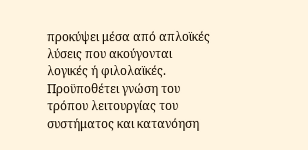προκύψει μέσα από απλοϊκές λύσεις που ακούγονται λογικές ή φιλολαϊκές. Προϋποθέτει γνώση του τρόπου λειτουργίας του συστήματος και κατανόηση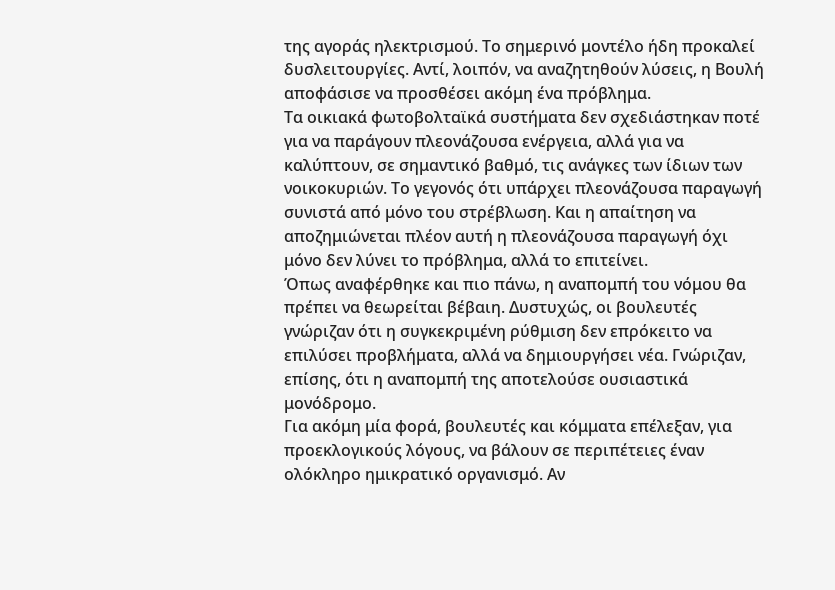της αγοράς ηλεκτρισμού. Το σημερινό μοντέλο ήδη προκαλεί δυσλειτουργίες. Αντί, λοιπόν, να αναζητηθούν λύσεις, η Βουλή αποφάσισε να προσθέσει ακόμη ένα πρόβλημα.
Τα οικιακά φωτοβολταϊκά συστήματα δεν σχεδιάστηκαν ποτέ για να παράγουν πλεονάζουσα ενέργεια, αλλά για να καλύπτουν, σε σημαντικό βαθμό, τις ανάγκες των ίδιων των νοικοκυριών. Το γεγονός ότι υπάρχει πλεονάζουσα παραγωγή συνιστά από μόνο του στρέβλωση. Και η απαίτηση να αποζημιώνεται πλέον αυτή η πλεονάζουσα παραγωγή όχι μόνο δεν λύνει το πρόβλημα, αλλά το επιτείνει.
Όπως αναφέρθηκε και πιο πάνω, η αναπομπή του νόμου θα πρέπει να θεωρείται βέβαιη. Δυστυχώς, οι βουλευτές γνώριζαν ότι η συγκεκριμένη ρύθμιση δεν επρόκειτο να επιλύσει προβλήματα, αλλά να δημιουργήσει νέα. Γνώριζαν, επίσης, ότι η αναπομπή της αποτελούσε ουσιαστικά μονόδρομο.
Για ακόμη μία φορά, βουλευτές και κόμματα επέλεξαν, για προεκλογικούς λόγους, να βάλουν σε περιπέτειες έναν ολόκληρο ημικρατικό οργανισμό. Αν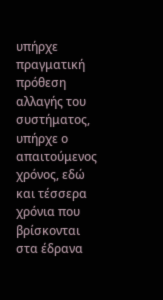υπήρχε πραγματική πρόθεση αλλαγής του συστήματος, υπήρχε ο απαιτούμενος χρόνος, εδώ και τέσσερα χρόνια που βρίσκονται στα έδρανα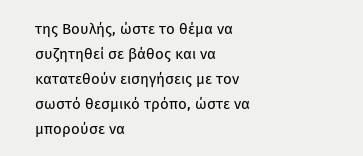της Βουλής, ώστε το θέμα να συζητηθεί σε βάθος και να κατατεθούν εισηγήσεις με τον σωστό θεσμικό τρόπο, ώστε να μπορούσε να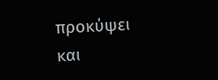προκύψει και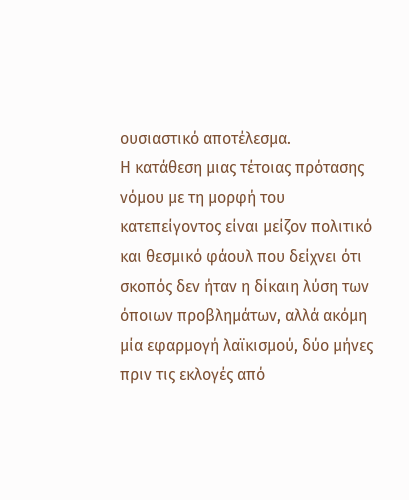ουσιαστικό αποτέλεσμα.
Η κατάθεση μιας τέτοιας πρότασης νόμου με τη μορφή του κατεπείγοντος είναι μείζον πολιτικό και θεσμικό φάουλ που δείχνει ότι σκοπός δεν ήταν η δίκαιη λύση των όποιων προβλημάτων, αλλά ακόμη μία εφαρμογή λαϊκισμού, δύο μήνες πριν τις εκλογές από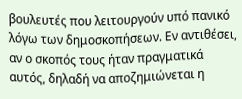βουλευτές που λειτουργούν υπό πανικό λόγω των δημοσκοπήσεων. Εν αντιθέσει, αν ο σκοπός τους ήταν πραγματικά αυτός, δηλαδή να αποζημιώνεται η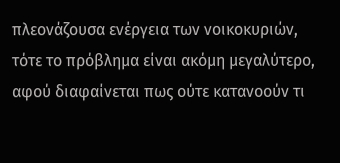πλεονάζουσα ενέργεια των νοικοκυριών, τότε το πρόβλημα είναι ακόμη μεγαλύτερο, αφού διαφαίνεται πως ούτε κατανοούν τι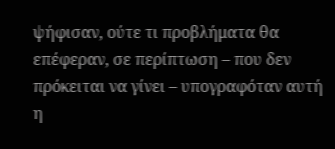ψήφισαν, ούτε τι προβλήματα θα επέφεραν, σε περίπτωση – που δεν πρόκειται να γίνει – υπογραφόταν αυτή η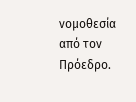νομοθεσία από τον Πρόεδρο.